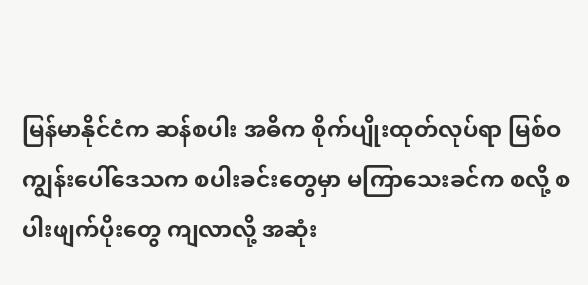မြန်မာနိုင်ငံက ဆန်စပါး အဓိက စိုက်ပျိုးထုတ်လုပ်ရာ မြစ်ဝကျွန်းပေါ်ဒေသက စပါးခင်းတွေမှာ မကြာသေးခင်က စလို့ စပါးဖျက်ပိုးတွေ ကျလာလို့ အဆုံး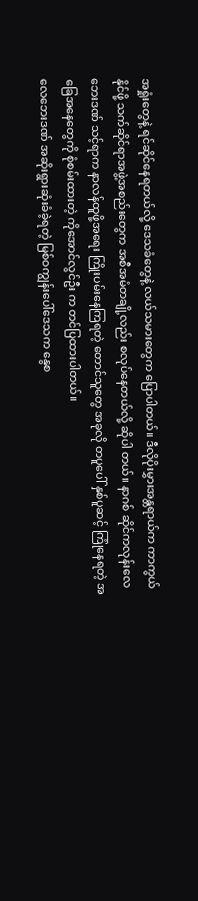အရှုံးတွေနဲ့ ရင်ဆိုင်နေရတယ်လို့ ဒေသခံတွေနဲ့ လယ်သမားတွေက ပြောပါတယ်။ ဒီလိုပိုးမွှားအန္တရာယ်က ကာကွယ်နိုင်ဖို့ သက်ဆိုင်ရာအဖွဲ့အစည်းတွေက အစီအမံတချို့လည်း စလုပ်နေတယ်လို့ ဆိုပါ တယ်။ နာဂစ် ဆိုင်ကလုန်းလေဘေးဒဏ် သင့်ရာက နာလန်ထူဖို့အရေး ကြိုးပမ်းနေကြရတဲ့ တောင်သူတွေ အခုလို တပူပေါ် နှစ်ပူဆင့် ကြုံနေရတဲ့ အခြေအနေတွေကို စုံစမ်းထားတဲ့ ကိုအောင်လွင်ဦး က တင်ပြထားပါတယ်။
လေဘေးဒဏ် အဆိုးရွားဆုံးခံခဲ့ရတဲ့ မြစ်ဝကျွန်းပေါ်ဒေသက နွေစ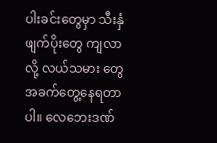ပါးခင်းတွေမှာ သီးနှံဖျက်ပိုးတွေ ကျလာလို့ လယ်သမား တွေ အခက်တွေ့နေရတာပါ။ လေဘေးဒဏ်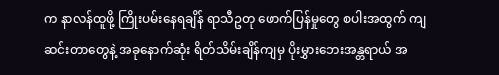က နာလန်ထူဖို့ ကြိုးပမ်းနေရချိန် ရာသီဥတု ဖောက်ပြန်မှုတွေ စပါးအထွက် ကျဆင်းတာတွေနဲ့ အခုနောက်ဆုံး ရိတ်သိမ်းချိန်ကျမှ ပိုးမွှားဘေးအန္တရာယ် အ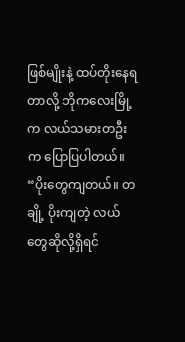ဖြစ်မျိုးနဲ့ ထပ်တိုးနေရတာလို့ ဘိုကလေးမြို့က လယ်သမားတဦးက ပြောပြပါတယ်။
“ပိုးတွေကျတယ်။ တချို့ ပိုးကျတဲ့ လယ်တွေဆိုလို့ရှိရင်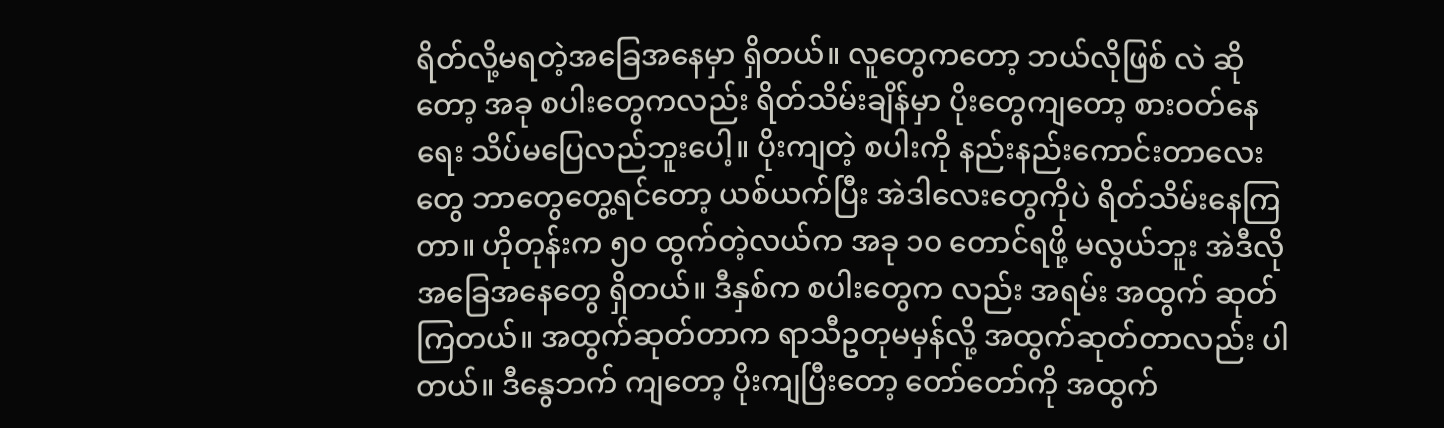ရိတ်လို့မရတဲ့အခြေအနေမှာ ရှိတယ်။ လူတွေကတော့ ဘယ်လိုဖြစ် လဲ ဆိုတော့ အခု စပါးတွေကလည်း ရိတ်သိမ်းချိန်မှာ ပိုးတွေကျတော့ စားဝတ်နေရေး သိပ်မပြေလည်ဘူးပေါ့။ ပိုးကျတဲ့ စပါးကို နည်းနည်းကောင်းတာလေးတွေ ဘာတွေတွေ့ရင်တော့ ယစ်ယက်ပြီး အဲဒါလေးတွေကိုပဲ ရိတ်သိမ်းနေကြတာ။ ဟိုတုန်းက ၅၀ ထွက်တဲ့လယ်က အခု ၁၀ တောင်ရဖို့ မလွယ်ဘူး အဲဒီလို အခြေအနေတွေ ရှိတယ်။ ဒီနှစ်က စပါးတွေက လည်း အရမ်း အထွက် ဆုတ်ကြတယ်။ အထွက်ဆုတ်တာက ရာသီဥတုမမှန်လို့ အထွက်ဆုတ်တာလည်း ပါတယ်။ ဒီနွေဘက် ကျတော့ ပိုးကျပြီးတော့ တော်တော်ကို အထွက်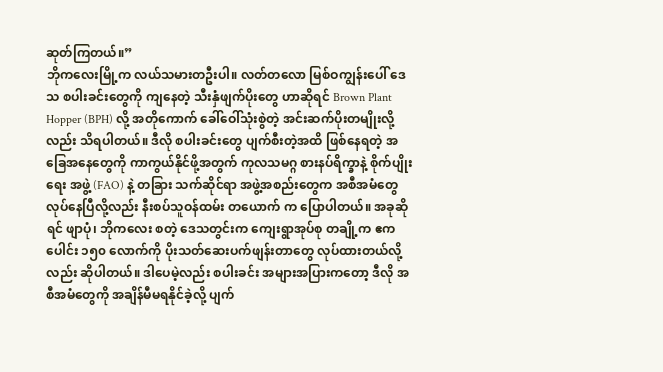ဆုတ်ကြတယ်။”
ဘိုကလေးမြို့က လယ်သမားတဦးပါ။ လတ်တလော မြစ်ဝကျွန်းပေါ် ဒေသ စပါးခင်းတွေကို ကျနေတဲ့ သီးနှံဖျက်ပိုးတွေ ဟာဆိုရင် Brown Plant Hopper (BPH) လို့ အတိုကောက် ခေါ်ဝေါ်သုံးစွဲတဲ့ အင်းဆက်ပိုးတမျိုးလို့လည်း သိရပါတယ်။ ဒီလို စပါးခင်းတွေ ပျက်စီးတဲ့အထိ ဖြစ်နေရတဲ့ အခြေအနေတွေကို ကာကွယ်နိုင်ဖို့အတွက် ကုလသမဂ္ဂ စားနပ်ရိက္ခာနဲ့ စိုက်ပျိုး ရေး အဖွဲ့ (FAO) နဲ့ တခြား သက်ဆိုင်ရာ အဖွဲ့အစည်းတွေက အစီအမံတွေ လုပ်နေပြီလို့လည်း နီးစပ်သူဝန်ထမ်း တယောက် က ပြောပါတယ်။ အခုဆိုရင် ဖျာပုံ၊ ဘိုကလေး စတဲ့ ဒေသတွင်းက ကျေးရွာအုပ်စု တချို့က ဧကပေါင်း ၁၅၀ လောက်ကို ပိုးသတ်ဆေးပက်ဖျန်းတာတွေ လုပ်ထားတယ်လို့လည်း ဆိုပါတယ်။ ဒါပေမဲ့လည်း စပါးခင်း အများအပြားကတော့ ဒီလို အစီအမံတွေကို အချိန်မီမရနိုင်ခဲ့လို့ ပျက်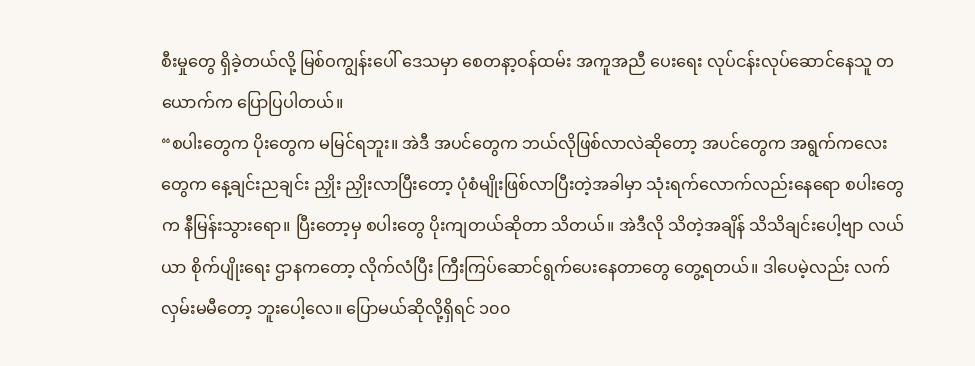စီးမှုတွေ ရှိခဲ့တယ်လို့ မြစ်ဝကျွန်းပေါ် ဒေသမှာ စေတနာ့ဝန်ထမ်း အကူအညီ ပေးရေး လုပ်ငန်းလုပ်ဆောင်နေသူ တယောက်က ပြောပြပါတယ်။
“စပါးတွေက ပိုးတွေက မမြင်ရဘူး။ အဲဒီ အပင်တွေက ဘယ်လိုဖြစ်လာလဲဆိုတော့ အပင်တွေက အရွက်ကလေးတွေက နေ့ချင်းညချင်း ညှိုး ညှိုးလာပြီးတော့ ပုံစံမျိုးဖြစ်လာပြီးတဲ့အခါမှာ သုံးရက်လောက်လည်းနေရော စပါးတွေက နီမြန်းသွားရော။ ပြီးတော့မှ စပါးတွေ ပိုးကျတယ်ဆိုတာ သိတယ်။ အဲဒီလို သိတဲ့အချိန် သိသိချင်းပေါ့ဗျာ လယ်ယာ စိုက်ပျိုးရေး ဌာနကတော့ လိုက်လံပြီး ကြီးကြပ်ဆောင်ရွက်ပေးနေတာတွေ တွေ့ရတယ်။ ဒါပေမဲ့လည်း လက်လှမ်းမမီတော့ ဘူးပေါ့လေ။ ပြောမယ်ဆိုလို့ရှိရင် ၁၀၀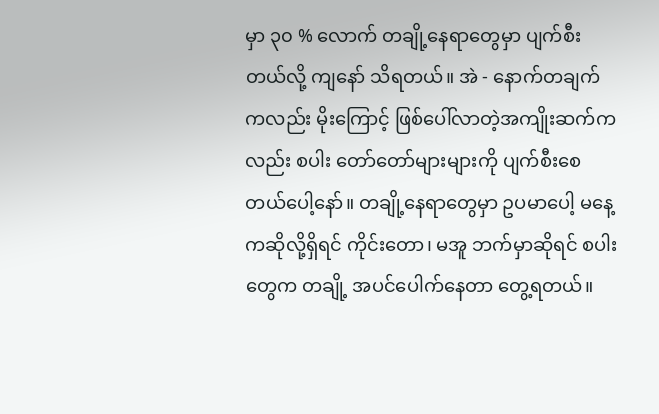မှာ ၃၀ % လောက် တချို့နေရာတွေမှာ ပျက်စီးတယ်လို့ ကျနော် သိရတယ်။ အဲ - နောက်တချက်ကလည်း မိုးကြောင့် ဖြစ်ပေါ်လာတဲ့အကျိုးဆက်ကလည်း စပါး တော်တော်များများကို ပျက်စီးစေတယ်ပေါ့နော်။ တချို့နေရာတွေမှာ ဥပမာပေါ့ မနေ့ကဆိုလို့ရှိရင် ကိုင်းတော၊ မအူ ဘက်မှာဆိုရင် စပါးတွေက တချို့ အပင်ပေါက်နေတာ တွေ့ရတယ်။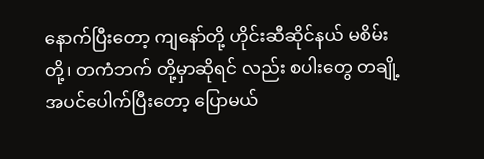နောက်ပြီးတော့ ကျနော်တို့ ဟိုင်းဆီဆိုင်နယ် မစိမ်း တို့၊ တကံဘက် တို့မှာဆိုရင် လည်း စပါးတွေ တချို့ အပင်ပေါက်ပြီးတော့ ပြောမယ်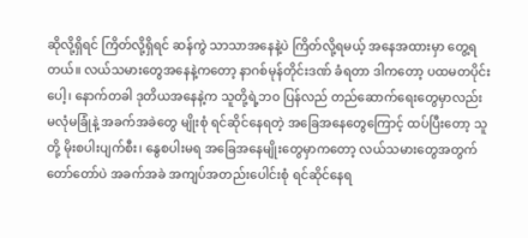ဆိုလို့ရှိရင် ကြိတ်လို့ရှိရင် ဆန်ကွဲ သာသာအနေနဲ့ပဲ ကြိတ်လို့ရမယ့် အနေအထားမှာ တွေ့ရတယ်။ လယ်သမားတွေအနေနဲ့ကတော့ နာဂစ်မုန်တိုင်းဒဏ် ခံရတာ ဒါကတော့ ပထမတပိုင်းပေါ့၊ နောက်တခါ ဒုတိယအနေနဲ့က သူတို့ရဲ့ဘ၀ ပြန်လည် တည်ဆောက်ရေးတွေမှာလည်း မလုံမခြုံနဲ့ အခက်အခဲတွေ မျိုးစုံ ရင်ဆိုင်နေရတဲ့ အခြေအနေတွေကြောင့် ထပ်ပြီးတော့ သူတို့ မိုးစပါးပျက်စီး၊ နွေစပါးမရ အခြေအနေမျိုးတွေမှာကတော့ လယ်သမားတွေအတွက် တော်တော်ပဲ အခက်အခဲ အကျပ်အတည်းပေါင်းစုံ ရင်ဆိုင်နေရ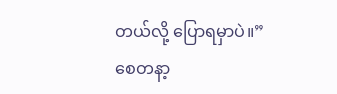တယ်လို့ ပြောရမှာပဲ။”
စေတနာ့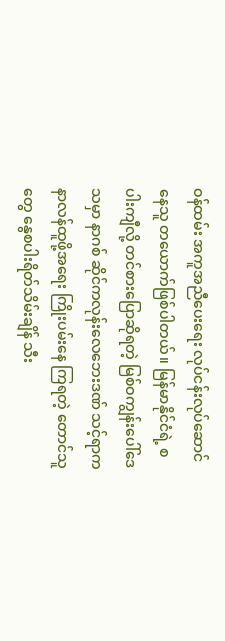ဝန်ထမ်း အကူအညီပေးရေး လုပ်ငန်းလုပ်ဆောင်နေသူ တယောက်ဖြစ်ပါတယ်။ မြန်မာနိုင်ငံရဲ့ စပါးကျီလို့ တင်စားပြောဆိုရတဲ့ မြစ်ဝကျွန်းပေါ်ဒေသမှာ နာဂစ် ဆိုင်ကလုန်းလေဘေးဒဏ် သင့်ရာက နာလန်ထူဖို့အရေး ကြိုးပမ်းနေ ကြရတဲ့ တောင်သူတွေ နွေစပါးရိတ်သိမ်းချိန် သီး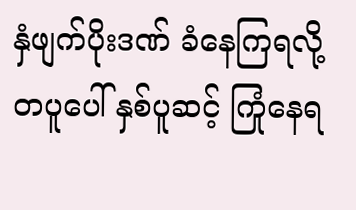နှံဖျက်ပိုးဒဏ် ခံနေကြရလို့ တပူပေါ် နှစ်ပူဆင့် ကြုံနေရ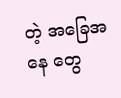တဲ့ အခြေအနေ တွေ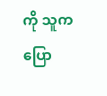ကို သူက ပြော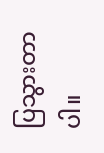ပြသွားတာပါ။